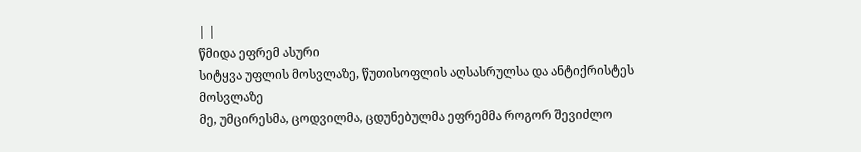| |
წმიდა ეფრემ ასური
სიტყვა უფლის მოსვლაზე, წუთისოფლის აღსასრულსა და ანტიქრისტეს მოსვლაზე
მე, უმცირესმა, ცოდვილმა, ცდუნებულმა ეფრემმა როგორ შევიძლო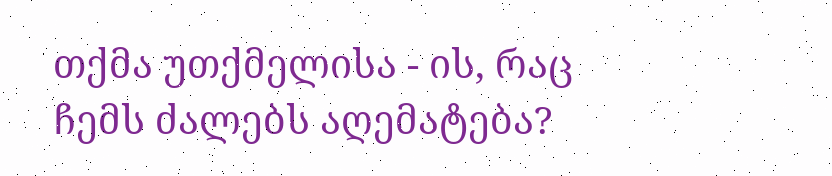თქმა უთქმელისა - ის, რაც ჩემს ძალებს აღემატება?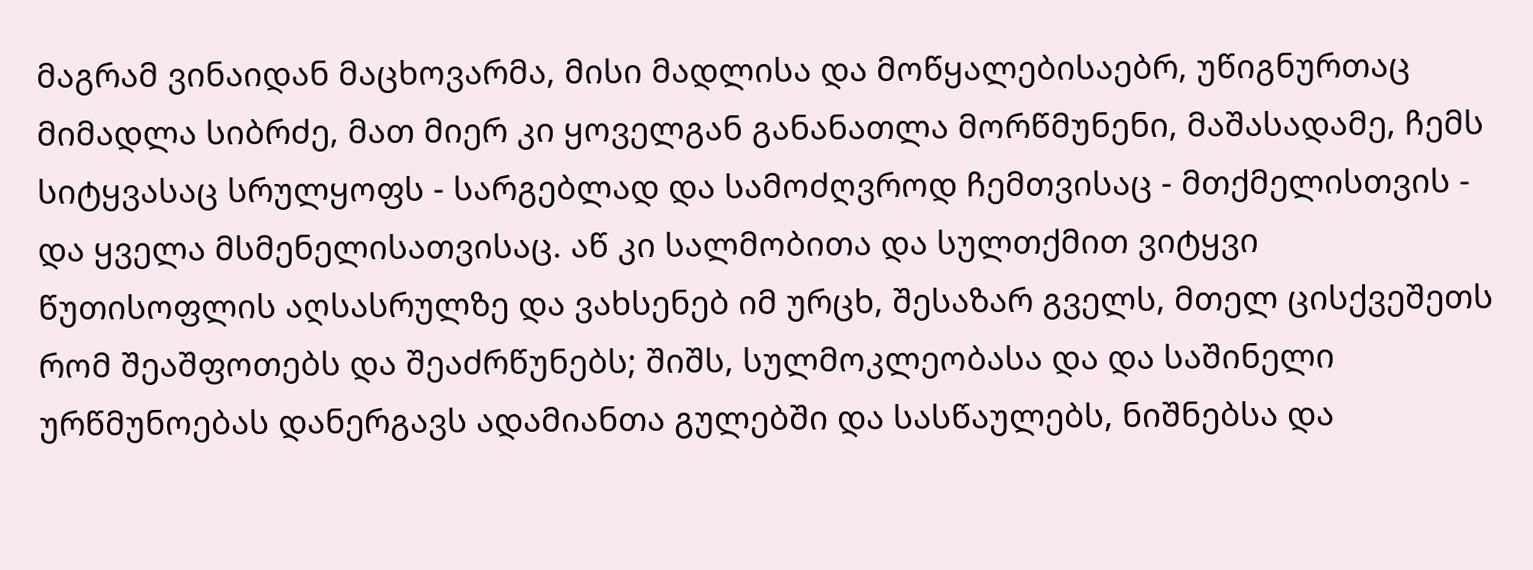მაგრამ ვინაიდან მაცხოვარმა, მისი მადლისა და მოწყალებისაებრ, უწიგნურთაც მიმადლა სიბრძე, მათ მიერ კი ყოველგან განანათლა მორწმუნენი, მაშასადამე, ჩემს სიტყვასაც სრულყოფს - სარგებლად და სამოძღვროდ ჩემთვისაც - მთქმელისთვის - და ყველა მსმენელისათვისაც. აწ კი სალმობითა და სულთქმით ვიტყვი წუთისოფლის აღსასრულზე და ვახსენებ იმ ურცხ, შესაზარ გველს, მთელ ცისქვეშეთს რომ შეაშფოთებს და შეაძრწუნებს; შიშს, სულმოკლეობასა და და საშინელი ურწმუნოებას დანერგავს ადამიანთა გულებში და სასწაულებს, ნიშნებსა და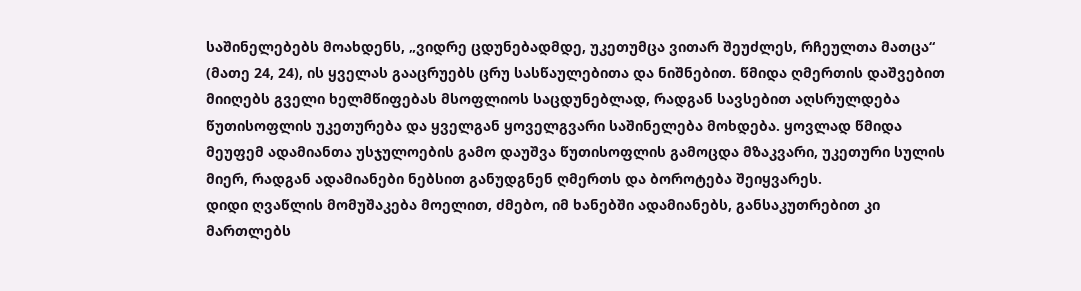საშინელებებს მოახდენს, „ვიდრე ცდუნებადმდე, უკეთუმცა ვითარ შეუძლეს, რჩეულთა მათცა“ (მათე 24, 24), ის ყველას გააცრუებს ცრუ სასწაულებითა და ნიშნებით. წმიდა ღმერთის დაშვებით მიიღებს გველი ხელმწიფებას მსოფლიოს საცდუნებლად, რადგან სავსებით აღსრულდება წუთისოფლის უკეთურება და ყველგან ყოველგვარი საშინელება მოხდება. ყოვლად წმიდა მეუფემ ადამიანთა უსჯულოების გამო დაუშვა წუთისოფლის გამოცდა მზაკვარი, უკეთური სულის მიერ, რადგან ადამიანები ნებსით განუდგნენ ღმერთს და ბოროტება შეიყვარეს.
დიდი ღვაწლის მომუშაკება მოელით, ძმებო, იმ ხანებში ადამიანებს, განსაკუთრებით კი მართლებს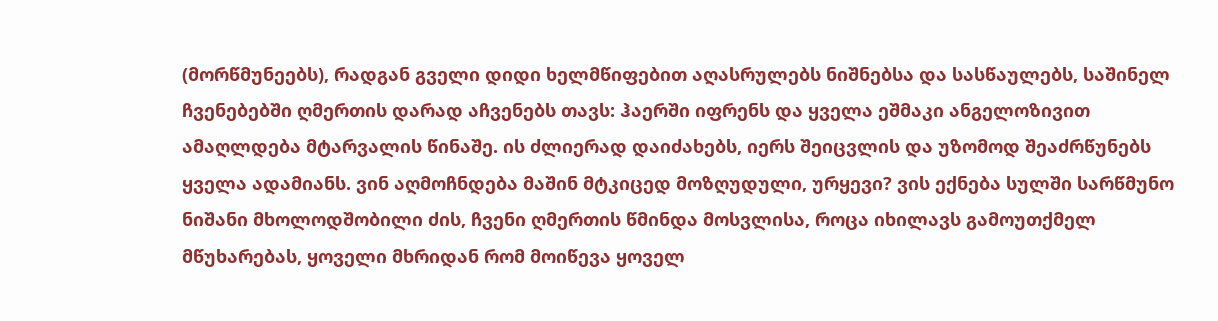(მორწმუნეებს), რადგან გველი დიდი ხელმწიფებით აღასრულებს ნიშნებსა და სასწაულებს, საშინელ ჩვენებებში ღმერთის დარად აჩვენებს თავს: ჰაერში იფრენს და ყველა ეშმაკი ანგელოზივით ამაღლდება მტარვალის წინაშე. ის ძლიერად დაიძახებს, იერს შეიცვლის და უზომოდ შეაძრწუნებს ყველა ადამიანს. ვინ აღმოჩნდება მაშინ მტკიცედ მოზღუდული, ურყევი? ვის ექნება სულში სარწმუნო ნიშანი მხოლოდშობილი ძის, ჩვენი ღმერთის წმინდა მოსვლისა, როცა იხილავს გამოუთქმელ მწუხარებას, ყოველი მხრიდან რომ მოიწევა ყოველ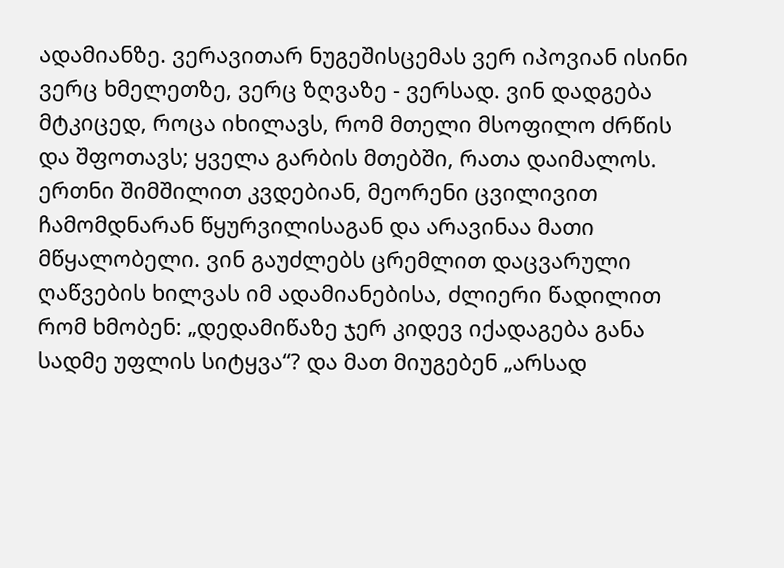ადამიანზე. ვერავითარ ნუგეშისცემას ვერ იპოვიან ისინი ვერც ხმელეთზე, ვერც ზღვაზე - ვერსად. ვინ დადგება მტკიცედ, როცა იხილავს, რომ მთელი მსოფილო ძრწის და შფოთავს; ყველა გარბის მთებში, რათა დაიმალოს. ერთნი შიმშილით კვდებიან, მეორენი ცვილივით ჩამომდნარან წყურვილისაგან და არავინაა მათი მწყალობელი. ვინ გაუძლებს ცრემლით დაცვარული ღაწვების ხილვას იმ ადამიანებისა, ძლიერი წადილით რომ ხმობენ: „დედამიწაზე ჯერ კიდევ იქადაგება განა სადმე უფლის სიტყვა“? და მათ მიუგებენ „არსად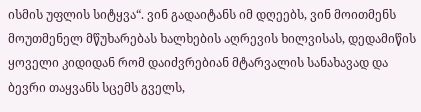ისმის უფლის სიტყვა“. ვინ გადაიტანს იმ დღეებს, ვინ მოითმენს მოუთმენელ მწუხარებას ხალხების აღრევის ხილვისას, დედამიწის ყოველი კიდიდან რომ დაიძვრებიან მტარვალის სანახავად და ბევრი თაყვანს სცემს გველს,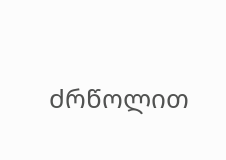ძრწოლით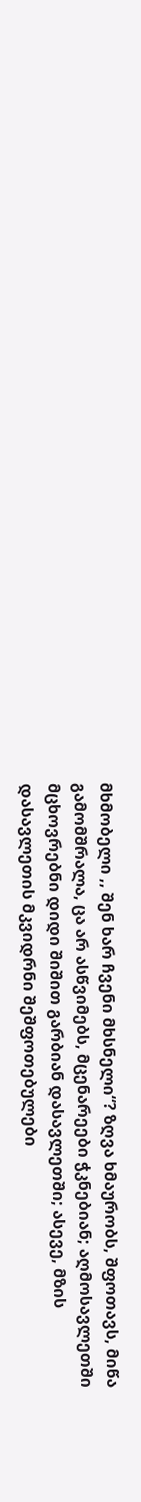მხმობელი ,, შენ ხარ ჩვენი მხსნელი“? ზღვა ხმაურობს, შფოთავს, მიწა გამომშრალა, ცა არ ასწვიმებს, მცენარეები ჭკნებიან; აღმოსავლეთში მცხოვრებნი დიდი შიშით გარბიან დასავლეთში; ასევე, მზის დასავლეთის მკვიდრნი შეშფოთებულები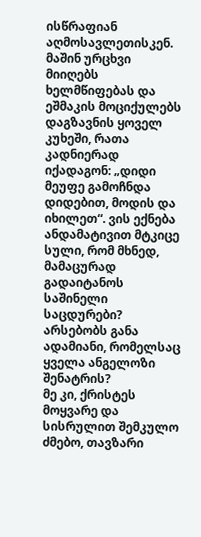ისწრაფიან აღმოსავლეთისკენ. მაშინ ურცხვი მიიღებს ხელმწიფებას და ეშმაკის მოციქულებს დაგზავნის ყოველ კუხეში, რათა კადნიერად იქადაგონ: „დიდი მეუფე გამოჩნდა დიდებით, მოდის და იხილეთ“. ვის ექნება ანდამატივით მტკიცე სული, რომ მხნედ, მამაცურად გადაიტანოს საშინელი საცდურები? არსებობს განა ადამიანი, რომელსაც ყველა ანგელოზი შენატრის?
მე კი, ქრისტეს მოყვარე და სისრულით შემკულო ძმებო, თავზარი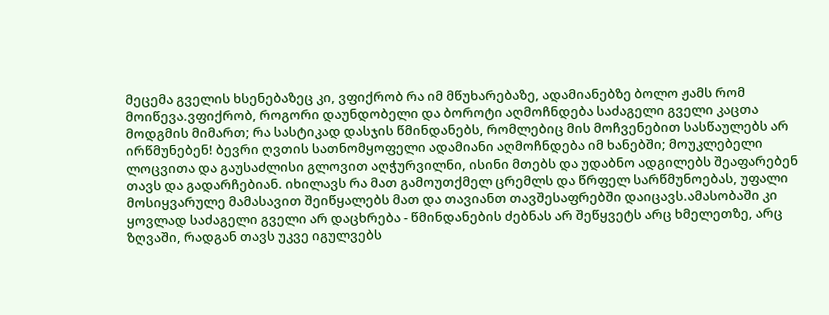მეცემა გველის ხსენებაზეც კი, ვფიქრობ რა იმ მწუხარებაზე, ადამიანებზე ბოლო ჟამს რომ მოიწევა.ვფიქრობ, როგორი დაუნდობელი და ბოროტი აღმოჩნდება საძაგელი გველი კაცთა მოდგმის მიმართ; რა სასტიკად დასჯის წმინდანებს, რომლებიც მის მოჩვენებით სასწაულებს არ ირწმუნებენ! ბევრი ღვთის სათნომყოფელი ადამიანი აღმოჩნდება იმ ხანებში; მოუკლებელი ლოცვითა და გაუსაძლისი გლოვით აღჭურვილნი, ისინი მთებს და უდაბნო ადგილებს შეაფარებენ თავს და გადარჩებიან. იხილავს რა მათ გამოუთქმელ ცრემლს და წრფელ სარწმუნოებას, უფალი მოსიყვარულე მამასავით შეიწყალებს მათ და თავიანთ თავშესაფრებში დაიცავს.ამასობაში კი ყოვლად საძაგელი გველი არ დაცხრება - წმინდანების ძებნას არ შეწყვეტს არც ხმელეთზე, არც ზღვაში, რადგან თავს უკვე იგულვებს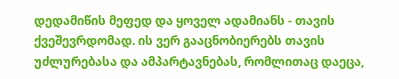დედამიწის მეფედ და ყოველ ადამიანს - თავის ქვეშევრდომად. ის ვერ გააცნობიერებს თავის უძლურებასა და ამპარტავნებას, რომლითაც დაეცა,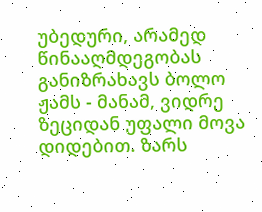უბედური, არამედ წინააღმდეგობას განიზრახავს ბოლო ჟამს - მანამ, ვიდრე ზეციდან უფალი მოვა დიდებით. ზარს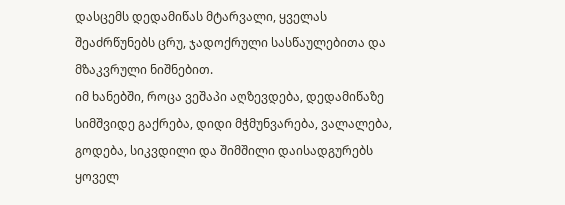დასცემს დედამიწას მტარვალი, ყველას შეაძრწუნებს ცრუ, ჯადოქრული სასწაულებითა და მზაკვრული ნიშნებით.
იმ ხანებში, როცა ვეშაპი აღზევდება, დედამიწაზე სიმშვიდე გაქრება, დიდი მჭმუნვარება, ვალალება, გოდება, სიკვდილი და შიმშილი დაისადგურებს ყოველ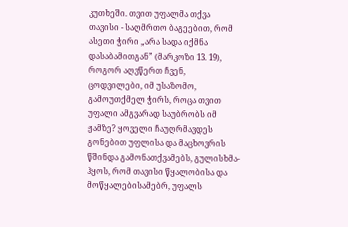კუთხეში. თვით უფალმა თქვა თავისი - საღმრთო ბაგეებით, რომ ასეთი ჭირი „არა სადა იქმნა დასაბამითგან” (მარკოზი 13. 19), როგორ აღვწერთ ჩვენ, ცოდვილები, იმ უსაზომო, გამოუთქმელ ჭირს, როცა თვით უფალი ამგვარად საუბრობს იმ ჟამზე? ყოველი ჩაუღრმავდეს გონებით უფლისა და მაცხოვრის წშინდა გამონათქვამებს, გულისხმა-ჰყოს, რომ თავისი წყალობისა და მოწყალებისამებრ, უფალს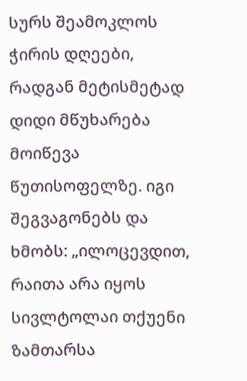სურს შეამოკლოს ჭირის დღეები, რადგან მეტისმეტად დიდი მწუხარება მოიწევა წუთისოფელზე. იგი შეგვაგონებს და ხმობს: „ილოცევდით, რაითა არა იყოს სივლტოლაი თქუენი ზამთარსა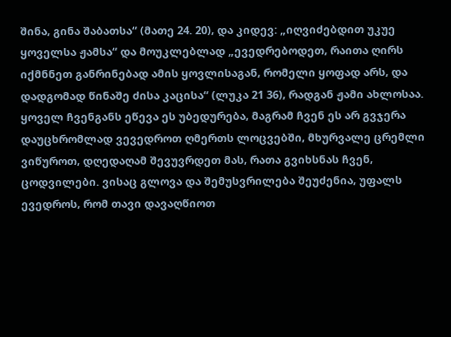შინა, გინა შაბათსა“ (მათე 24. 20), და კიდევ: „იღვიძებდით უკუე ყოველსა ჟამსა“ და მოუკლებლად „ევედრებოდეთ, რაითა ღირს იქმნნეთ განრინებად ამის ყოვლისაგან, რომელი ყოფად არს, და დადგომად წინაშე ძისა კაცისა“ (ლუკა 21 36), რადგან ჟამი ახლოსაა. ყოველ ჩვენგანს ეწევა ეს უბედურება, მაგრამ ჩვენ ეს არ გვჯერა დაუცხრომლად ვევედროთ ღმერთს ლოცვებში, მხურვალე ცრემლი ვიწუროთ, დღედაღამ შევუვრდეთ მას, რათა გვიხსნას ჩვენ, ცოდვილები. ვისაც გლოვა და შემუსვრილება შეუძენია, უფალს ევედროს, რომ თავი დავაღწიოთ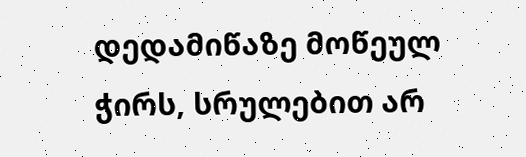დედამიწაზე მოწეულ ჭირს, სრულებით არ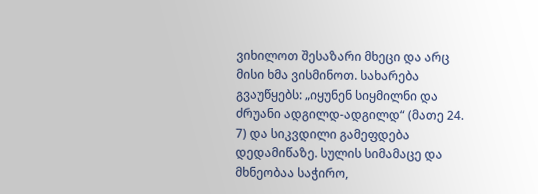ვიხილოთ შესაზარი მხეცი და არც მისი ხმა ვისმინოთ. სახარება გვაუწყებს: „იყუნენ სიყმილნი და ძრუანი ადგილდ-ადგილდ“ (მათე 24. 7) და სიკვდილი გამეფდება დედამიწაზე. სულის სიმამაცე და მხნეობაა საჭირო,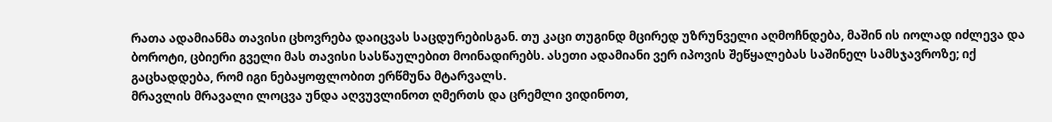რათა ადამიანმა თავისი ცხოვრება დაიცვას საცდურებისგან. თუ კაცი თუგინდ მცირედ უზრუნველი აღმოჩნდება, მაშინ ის იოლად იძლევა და ბოროტი, ცბიერი გველი მას თავისი სასწაულებით მოინადირებს. ასეთი ადამიანი ვერ იპოვის შეწყალებას საშინელ სამსჯავროზე; იქ გაცხადდება, რომ იგი ნებაყოფლობით ერწმუნა მტარვალს.
მრავლის მრავალი ლოცვა უნდა აღვუვლინოთ ღმერთს და ცრემლი ვიდინოთ,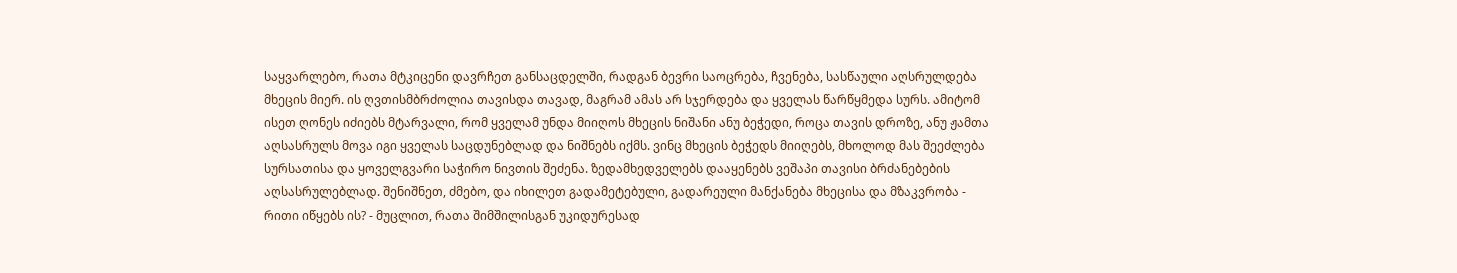საყვარლებო, რათა მტკიცენი დავრჩეთ განსაცდელში, რადგან ბევრი საოცრება, ჩვენება, სასწაული აღსრულდება მხეცის მიერ. ის ღვთისმბრძოლია თავისდა თავად, მაგრამ ამას არ სჯერდება და ყველას წარწყმედა სურს. ამიტომ ისეთ ღონეს იძიებს მტარვალი, რომ ყველამ უნდა მიიღოს მხეცის ნიშანი ანუ ბეჭედი, როცა თავის დროზე, ანუ ჟამთა აღსასრულს მოვა იგი ყველას საცდუნებლად და ნიშნებს იქმს. ვინც მხეცის ბეჭედს მიიღებს, მხოლოდ მას შეეძლება სურსათისა და ყოველგვარი საჭირო ნივთის შეძენა. ზედამხედველებს დააყენებს ვეშაპი თავისი ბრძანებების აღსასრულებლად. შენიშნეთ, ძმებო, და იხილეთ გადამეტებული, გადარეული მანქანება მხეცისა და მზაკვრობა - რითი იწყებს ის? - მუცლით, რათა შიმშილისგან უკიდურესად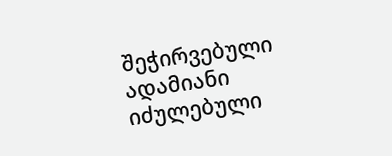შეჭირვებული ადამიანი იძულებული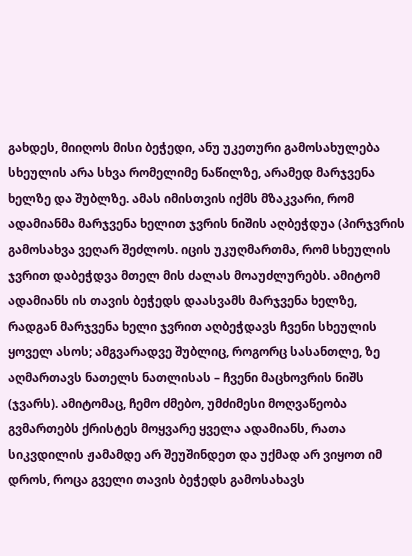გახდეს, მიიღოს მისი ბეჭედი, ანუ უკეთური გამოსახულება სხეულის არა სხვა რომელიმე ნაწილზე, არამედ მარჯვენა ხელზე და შუბლზე. ამას იმისთვის იქმს მზაკვარი, რომ ადამიანმა მარჯვენა ხელით ჯვრის ნიშის აღბეჭდუა (პირჯვრის გამოსახვა ვეღარ შეძლოს. იცის უკუღმართმა, რომ სხეულის ჯვრით დაბეჭდვა მთელ მის ძალას მოაუძლურებს. ამიტომ ადამიანს ის თავის ბეჭედს დაასვამს მარჯვენა ხელზე, რადგან მარჯვენა ხელი ჯვრით აღბეჭდავს ჩვენი სხეულის ყოველ ასოს; ამგვარადვე შუბლიც, როგორც სასანთლე, ზე აღმართავს ნათელს ნათლისას – ჩვენი მაცხოვრის ნიშს (ჯვარს). ამიტომაც, ჩემო ძმებო, უმძიმესი მოღვაწეობა გვმართებს ქრისტეს მოყვარე ყველა ადამიანს, რათა სიკვდილის ჟამამდე არ შეუშინდეთ და უქმად არ ვიყოთ იმ დროს, როცა გველი თავის ბეჭედს გამოსახავს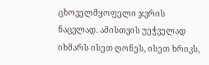ცხოველმყოფელი ჯვრის ნაცვლად. ამისთვის უეჭველად იხმარს ისეთ ღონეს, ისეთ ხრიკს,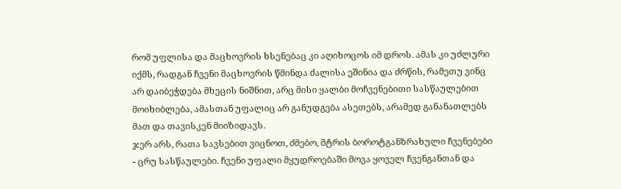რომ უფლისა და მაცხოვრის ხსენებაც კი აღიხოცოს იმ დროს. ამას კი უძლური იქმს, რადგან ჩვენი მაცხოვრის წმინდა ძალისა ეშინია და ძრწის, რამეთუ ვინც არ დაიბეჭდება მხეცის ნიშნით, არც მისი ყალბი მოჩვენებითი სასწაულებით მოიხიბლება, ამასთან უფალიც არ განუდგება ასეთებს, არამედ განანათლებს მათ და თავისკენ მიიზიდავს.
ჯერ არს, რათა სავსებით ვიცნოთ, ძმებო, მტრის ბოროტგანზრახული ჩვენებები - ცრუ სასწაულები. ჩვენი უფალი მყუდროებაში მოვა ყოველ ჩვენგანთან და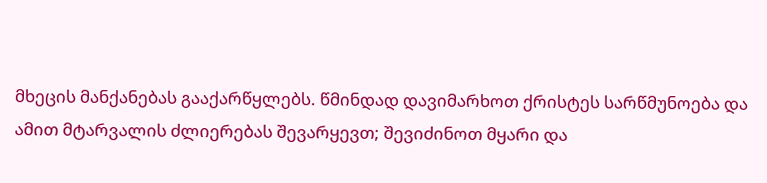მხეცის მანქანებას გააქარწყლებს. წმინდად დავიმარხოთ ქრისტეს სარწმუნოება და ამით მტარვალის ძლიერებას შევარყევთ; შევიძინოთ მყარი და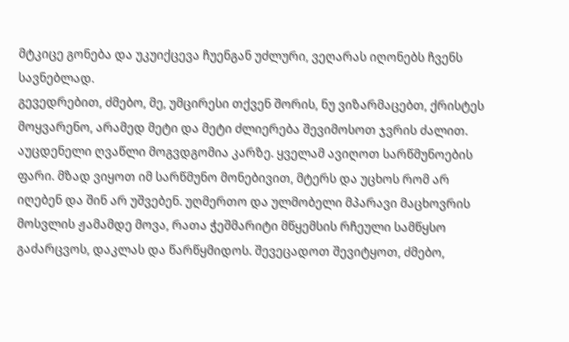მტკიცე გონება და უკუიქცევა ჩუენგან უძლური, ვეღარას იღონებს ჩვენს სავნებლად.
გევედრებით, ძმებო, მე, უმცირესი თქვენ შორის, ნუ ვიზარმაცებთ, ქრისტეს მოყვარენო, არამედ მეტი და მეტი ძლიერება შევიმოსოთ ჯვრის ძალით. აუცდენელი ღვაწლი მოგვდგომია კარზე. ყველამ ავიღოთ სარწმუნოების ფარი. მზად ვიყოთ იმ სარწმუნო მონებივით, მტერს და უცხოს რომ არ იღებენ და შინ არ უშვებენ. უღმერთო და ულმობელი მპარავი მაცხოვრის მოსვლის ჟამამდე მოვა, რათა ჭეშმარიტი მწყემსის რჩეული სამწყსო გაძარცვოს, დაკლას და წარწყმიდოს. შევეცადოთ შევიტყოთ, ძმებო,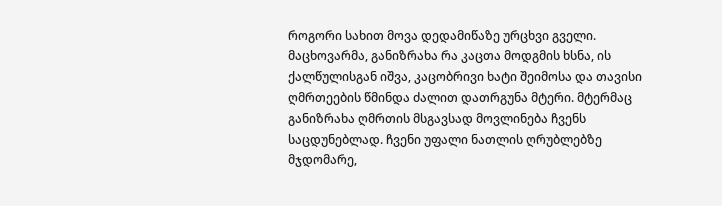როგორი სახით მოვა დედამიწაზე ურცხვი გველი.
მაცხოვარმა, განიზრახა რა კაცთა მოდგმის ხსნა, ის ქალწულისგან იშვა, კაცობრივი ხატი შეიმოსა და თავისი ღმრთეების წმინდა ძალით დათრგუნა მტერი. მტერმაც განიზრახა ღმრთის მსგავსად მოვლინება ჩვენს საცდუნებლად. ჩვენი უფალი ნათლის ღრუბლებზე მჯდომარე,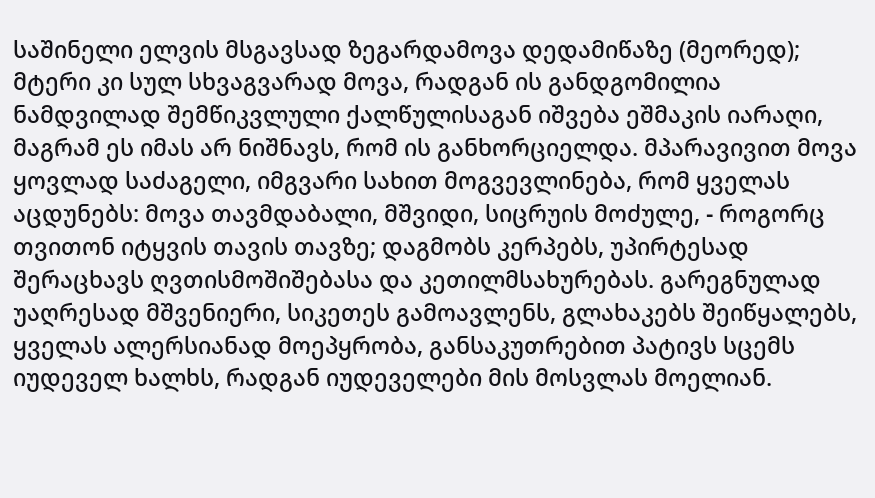საშინელი ელვის მსგავსად ზეგარდამოვა დედამიწაზე (მეორედ); მტერი კი სულ სხვაგვარად მოვა, რადგან ის განდგომილია ნამდვილად შემწიკვლული ქალწულისაგან იშვება ეშმაკის იარაღი, მაგრამ ეს იმას არ ნიშნავს, რომ ის განხორციელდა. მპარავივით მოვა ყოვლად საძაგელი, იმგვარი სახით მოგვევლინება, რომ ყველას აცდუნებს: მოვა თავმდაბალი, მშვიდი, სიცრუის მოძულე, - როგორც თვითონ იტყვის თავის თავზე; დაგმობს კერპებს, უპირტესად შერაცხავს ღვთისმოშიშებასა და კეთილმსახურებას. გარეგნულად უაღრესად მშვენიერი, სიკეთეს გამოავლენს, გლახაკებს შეიწყალებს, ყველას ალერსიანად მოეპყრობა, განსაკუთრებით პატივს სცემს იუდეველ ხალხს, რადგან იუდეველები მის მოსვლას მოელიან.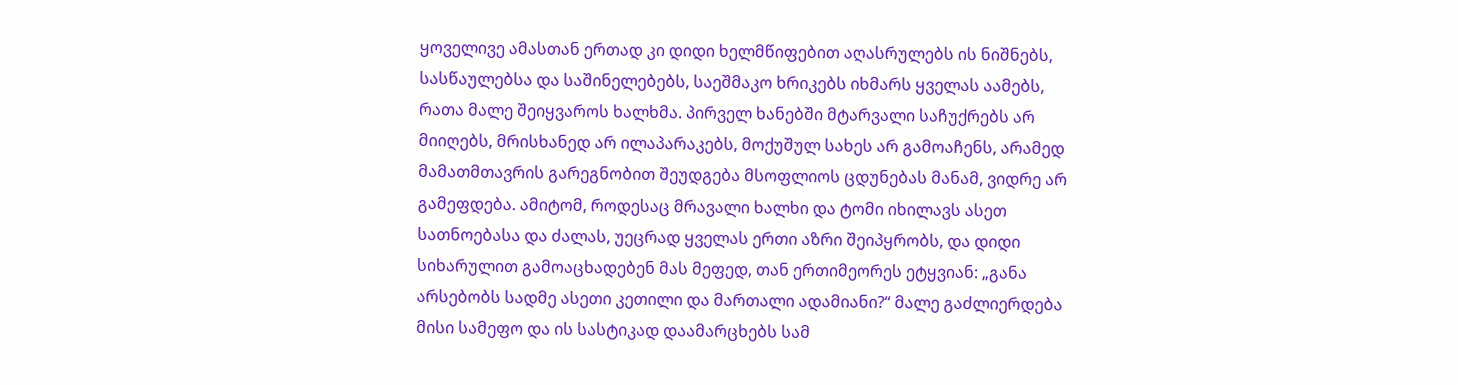ყოველივე ამასთან ერთად კი დიდი ხელმწიფებით აღასრულებს ის ნიშნებს, სასწაულებსა და საშინელებებს, საეშმაკო ხრიკებს იხმარს ყველას აამებს, რათა მალე შეიყვაროს ხალხმა. პირველ ხანებში მტარვალი საჩუქრებს არ მიიღებს, მრისხანედ არ ილაპარაკებს, მოქუშულ სახეს არ გამოაჩენს, არამედ მამათმთავრის გარეგნობით შეუდგება მსოფლიოს ცდუნებას მანამ, ვიდრე არ გამეფდება. ამიტომ, როდესაც მრავალი ხალხი და ტომი იხილავს ასეთ სათნოებასა და ძალას, უეცრად ყველას ერთი აზრი შეიპყრობს, და დიდი სიხარულით გამოაცხადებენ მას მეფედ, თან ერთიმეორეს ეტყვიან: „განა არსებობს სადმე ასეთი კეთილი და მართალი ადამიანი?“ მალე გაძლიერდება მისი სამეფო და ის სასტიკად დაამარცხებს სამ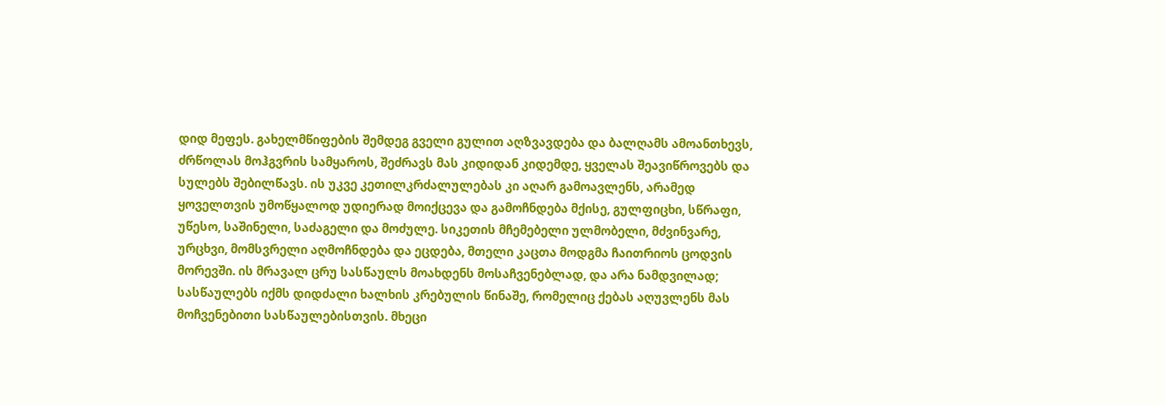დიდ მეფეს. გახელმწიფების შემდეგ გველი გულით აღზვავდება და ბალღამს ამოანთხევს, ძრწოლას მოჰგვრის სამყაროს, შეძრავს მას კიდიდან კიდემდე, ყველას შეავიწროვებს და სულებს შებილწავს. ის უკვე კეთილკრძალულებას კი აღარ გამოავლენს, არამედ ყოველთვის უმოწყალოდ უდიერად მოიქცევა და გამოჩნდება მქისე, გულფიცხი, სწრაფი, უწესო, საშინელი, საძაგელი და მოძულე. სიკეთის მჩემებელი ულმობელი, მძვინვარე, ურცხვი, მომსვრელი აღმოჩნდება და ეცდება, მთელი კაცთა მოდგმა ჩაითრიოს ცოდვის მორევში. ის მრავალ ცრუ სასწაულს მოახდენს მოსაჩვენებლად, და არა ნამდვილად; სასწაულებს იქმს დიდძალი ხალხის კრებულის წინაშე, რომელიც ქებას აღუვლენს მას მოჩვენებითი სასწაულებისთვის. მხეცი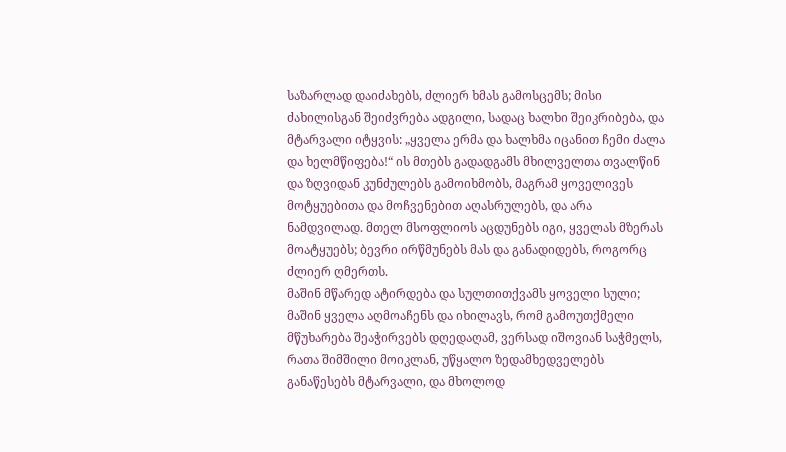საზარლად დაიძახებს, ძლიერ ხმას გამოსცემს; მისი ძახილისგან შეიძვრება ადგილი, სადაც ხალხი შეიკრიბება, და მტარვალი იტყვის: „ყველა ერმა და ხალხმა იცანით ჩემი ძალა და ხელმწიფება!“ ის მთებს გადადგამს მხილველთა თვალწინ და ზღვიდან კუნძულებს გამოიხმობს, მაგრამ ყოველივეს მოტყუებითა და მოჩვენებით აღასრულებს, და არა ნამდვილად. მთელ მსოფლიოს აცდუნებს იგი, ყველას მზერას მოატყუებს; ბევრი ირწმუნებს მას და განადიდებს, როგორც ძლიერ ღმერთს.
მაშინ მწარედ ატირდება და სულთითქვამს ყოველი სული; მაშინ ყველა აღმოაჩენს და იხილავს, რომ გამოუთქმელი მწუხარება შეაჭირვებს დღედაღამ, ვერსად იშოვიან საჭმელს, რათა შიმშილი მოიკლან, უწყალო ზედამხედველებს განაწესებს მტარვალი, და მხოლოდ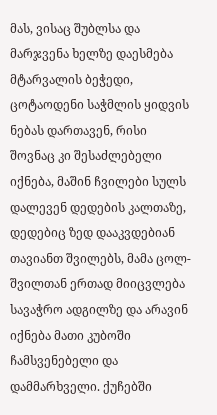მას, ვისაც შუბლსა და მარჯვენა ხელზე დაესმება მტარვალის ბეჭედი, ცოტაოდენი საჭმლის ყიდვის ნებას დართავენ, რისი შოვნაც კი შესაძლებელი იქნება, მაშინ ჩვილები სულს დალევენ დედების კალთაზე, დედებიც ზედ დააკვდებიან თავიანთ შვილებს, მამა ცოლ-შვილთან ერთად მიიცვლება სავაჭრო ადგილზე და არავინ იქნება მათი კუბოში ჩამსვენებელი და დამმარხველი. ქუჩებში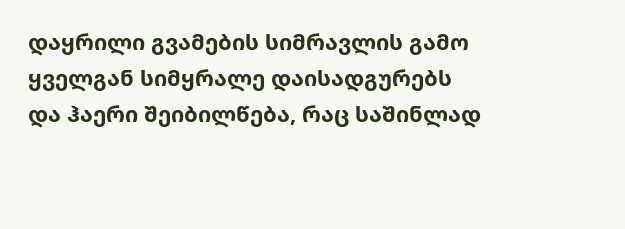დაყრილი გვამების სიმრავლის გამო ყველგან სიმყრალე დაისადგურებს და ჰაერი შეიბილწება, რაც საშინლად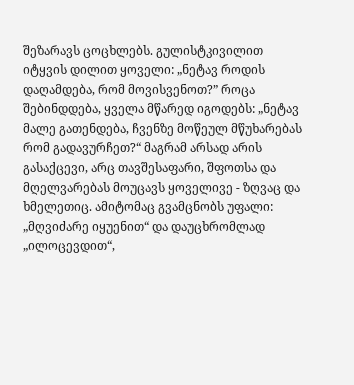შეზარავს ცოცხლებს. გულისტკივილით იტყვის დილით ყოველი: „ნეტავ როდის დაღამდება, რომ მოვისვენოთ?” როცა შებინდდება, ყველა მწარედ იგოდებს: „ნეტავ მალე გათენდება, ჩვენზე მოწეულ მწუხარებას რომ გადავურჩეთ?“ მაგრამ არსად არის გასაქცევი, არც თავშესაფარი, შფოთსა და მღელვარებას მოუცავს ყოველივე - ზღვაც და ხმელეთიც. ამიტომაც გვამცნობს უფალი: „მღვიძარე იყუენით“ და დაუცხრომლად „ილოცევდით“,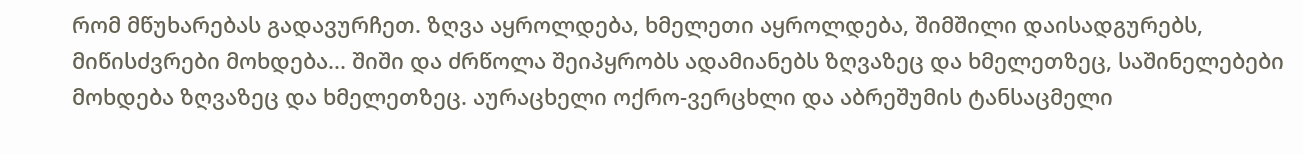რომ მწუხარებას გადავურჩეთ. ზღვა აყროლდება, ხმელეთი აყროლდება, შიმშილი დაისადგურებს, მიწისძვრები მოხდება... შიში და ძრწოლა შეიპყრობს ადამიანებს ზღვაზეც და ხმელეთზეც, საშინელებები მოხდება ზღვაზეც და ხმელეთზეც. აურაცხელი ოქრო-ვერცხლი და აბრეშუმის ტანსაცმელი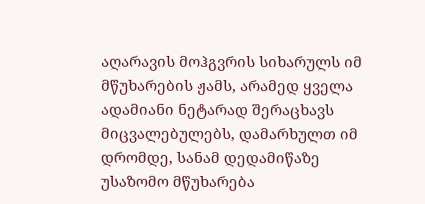აღარავის მოჰგვრის სიხარულს იმ მწუხარების ჟამს, არამედ ყველა ადამიანი ნეტარად შერაცხავს მიცვალებულებს, დამარხულთ იმ დრომდე, სანამ დედამიწაზე უსაზომო მწუხარება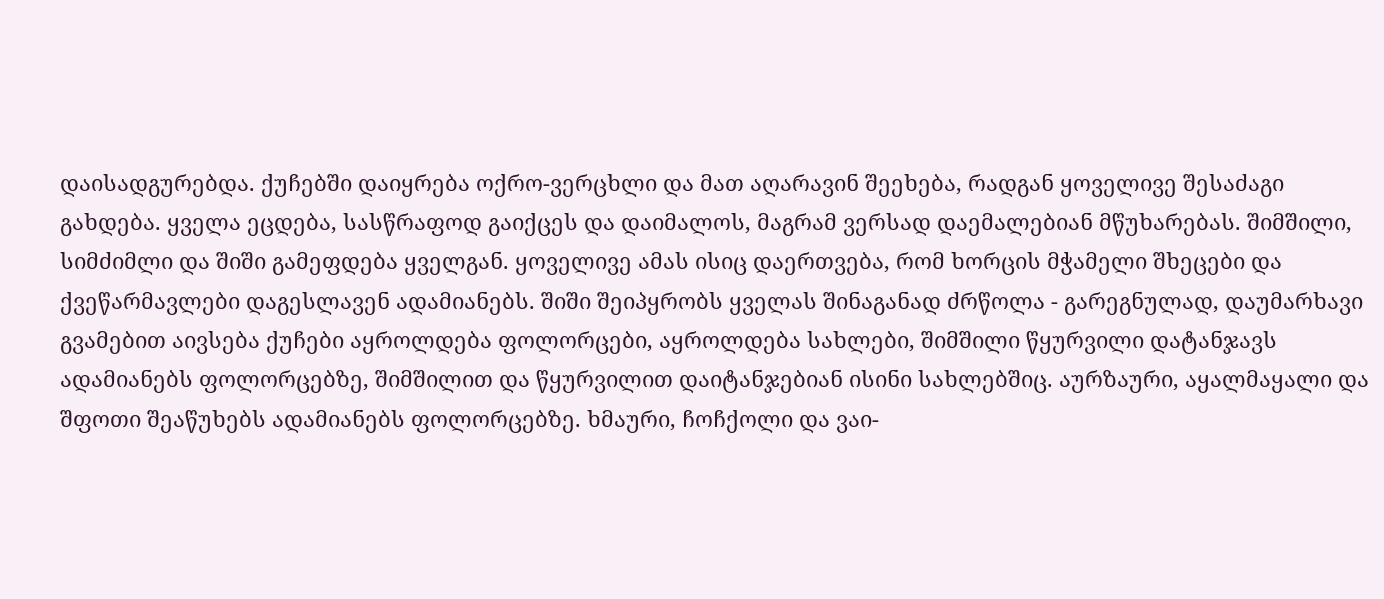დაისადგურებდა. ქუჩებში დაიყრება ოქრო-ვერცხლი და მათ აღარავინ შეეხება, რადგან ყოველივე შესაძაგი გახდება. ყველა ეცდება, სასწრაფოდ გაიქცეს და დაიმალოს, მაგრამ ვერსად დაემალებიან მწუხარებას. შიმშილი, სიმძიმლი და შიში გამეფდება ყველგან. ყოველივე ამას ისიც დაერთვება, რომ ხორცის მჭამელი შხეცები და ქვეწარმავლები დაგესლავენ ადამიანებს. შიში შეიპყრობს ყველას შინაგანად ძრწოლა - გარეგნულად, დაუმარხავი გვამებით აივსება ქუჩები აყროლდება ფოლორცები, აყროლდება სახლები, შიმშილი წყურვილი დატანჯავს ადამიანებს ფოლორცებზე, შიმშილით და წყურვილით დაიტანჯებიან ისინი სახლებშიც. აურზაური, აყალმაყალი და შფოთი შეაწუხებს ადამიანებს ფოლორცებზე. ხმაური, ჩოჩქოლი და ვაი-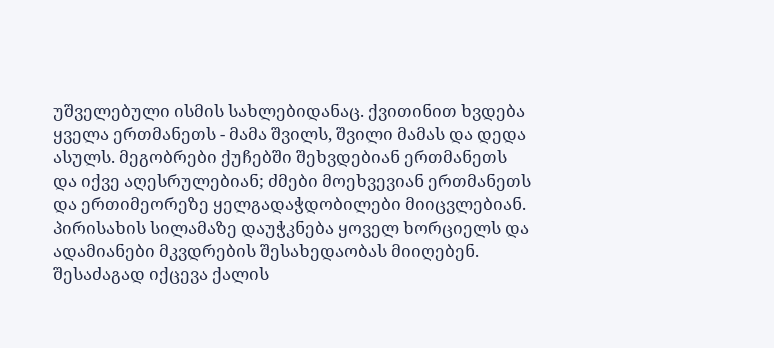უშველებული ისმის სახლებიდანაც. ქვითინით ხვდება ყველა ერთმანეთს - მამა შვილს, შვილი მამას და დედა ასულს. მეგობრები ქუჩებში შეხვდებიან ერთმანეთს და იქვე აღესრულებიან; ძმები მოეხვევიან ერთმანეთს და ერთიმეორეზე ყელგადაჭდობილები მიიცვლებიან. პირისახის სილამაზე დაუჭკნება ყოველ ხორციელს და ადამიანები მკვდრების შესახედაობას მიიღებენ. შესაძაგად იქცევა ქალის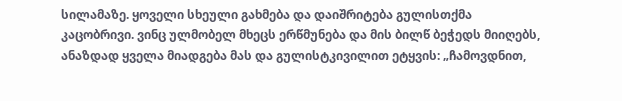სილამაზე. ყოველი სხეული გახმება და დაიშრიტება გულისთქმა კაცობრივი. ვინც ულმობელ მხეცს ერწმუნება და მის ბილწ ბეჭედს მიიღებს, ანაზდად ყველა მიადგება მას და გულისტკივილით ეტყვის: „ჩამოვდნით,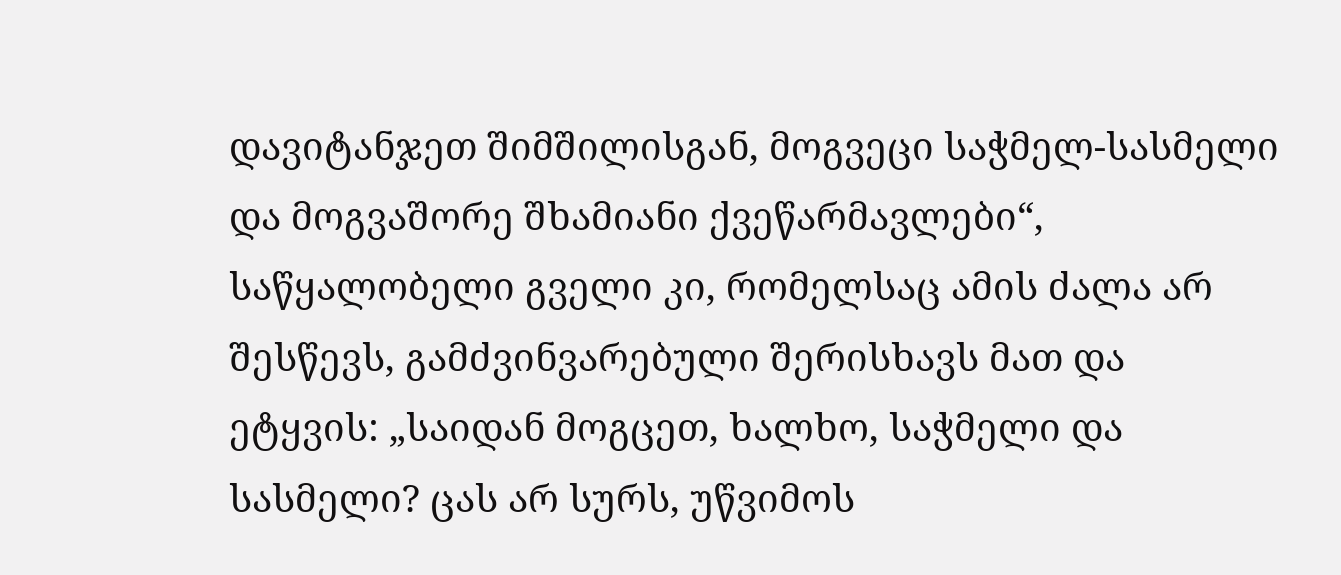დავიტანჯეთ შიმშილისგან, მოგვეცი საჭმელ-სასმელი და მოგვაშორე შხამიანი ქვეწარმავლები“, საწყალობელი გველი კი, რომელსაც ამის ძალა არ შესწევს, გამძვინვარებული შერისხავს მათ და ეტყვის: „საიდან მოგცეთ, ხალხო, საჭმელი და სასმელი? ცას არ სურს, უწვიმოს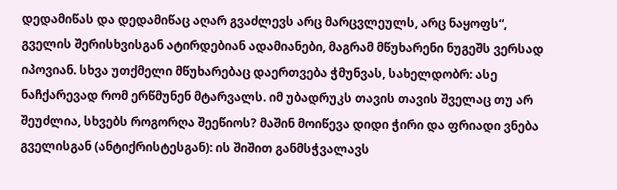დედამიწას და დედამიწაც აღარ გვაძლევს არც მარცვლეულს, არც ნაყოფს“, გველის შერისხვისგან ატირდებიან ადამიანები, მაგრამ მწუხარენი ნუგეშს ვერსად იპოვიან. სხვა უთქმელი მწუხარებაც დაერთვება ჭმუნვას, სახელდობრ: ასე ნაჩქარევად რომ ერწმუნენ მტარვალს. იმ უბადრუკს თავის თავის შველაც თუ არ შეუძლია, სხვებს როგორღა შეეწიოს? მაშინ მოიწევა დიდი ჭირი და ფრიადი ვნება გველისგან (ანტიქრისტესგან): ის შიშით განმსჭვალავს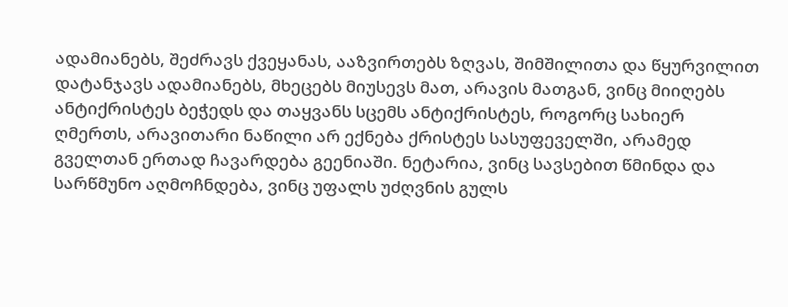ადამიანებს, შეძრავს ქვეყანას, ააზვირთებს ზღვას, შიმშილითა და წყურვილით დატანჯავს ადამიანებს, მხეცებს მიუსევს მათ, არავის მათგან, ვინც მიიღებს ანტიქრისტეს ბეჭედს და თაყვანს სცემს ანტიქრისტეს, როგორც სახიერ ღმერთს, არავითარი ნაწილი არ ექნება ქრისტეს სასუფეველში, არამედ გველთან ერთად ჩავარდება გეენიაში. ნეტარია, ვინც სავსებით წმინდა და სარწმუნო აღმოჩნდება, ვინც უფალს უძღვნის გულს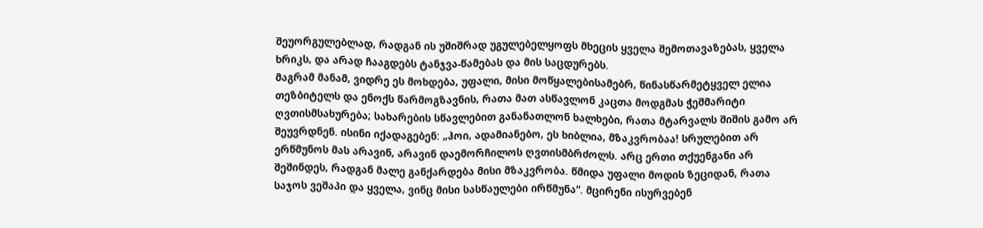შეუორგულებლად, რადგან ის უშიშრად უგულებელყოფს მხეცის ყველა შემოთავაზებას, ყველა ხრიკს, და არად ჩააგდებს ტანჯვა-წამებას და მის საცდურებს.
მაგრამ მანამ, ვიდრე ეს მოხდება, უფალი, მისი მოწყალებისამებრ, წინასწარმეტყველ ელია თეზბიტელს და ენოქს წარმოგზავნის, რათა მათ ასწავლონ კაცთა მოდგმას ჭეშმარიტი ღვთისმსახურება; სახარების სწავლებით განანათლონ ხალხები, რათა მტარვალს შიშის გამო არ შეუვრდნენ. ისინი იქადაგებენ: „ჰოი, ადამიანებო, ეს ხიბლია, მზაკვრობაა! სრულებით არ ერწმუნოს მას არავინ, არავინ დაემორჩილოს ღვთისმბრძოლს. არც ერთი თქუენგანი არ შეშინდეს, რადგან მალე განქარდება მისი მზაკვრობა. წმიდა უფალი მოდის ზეციდან, რათა საჯოს ვეშაპი და ყველა, ვინც მისი სასწაულები ირწმუნა“. მცირენი ისურვებენ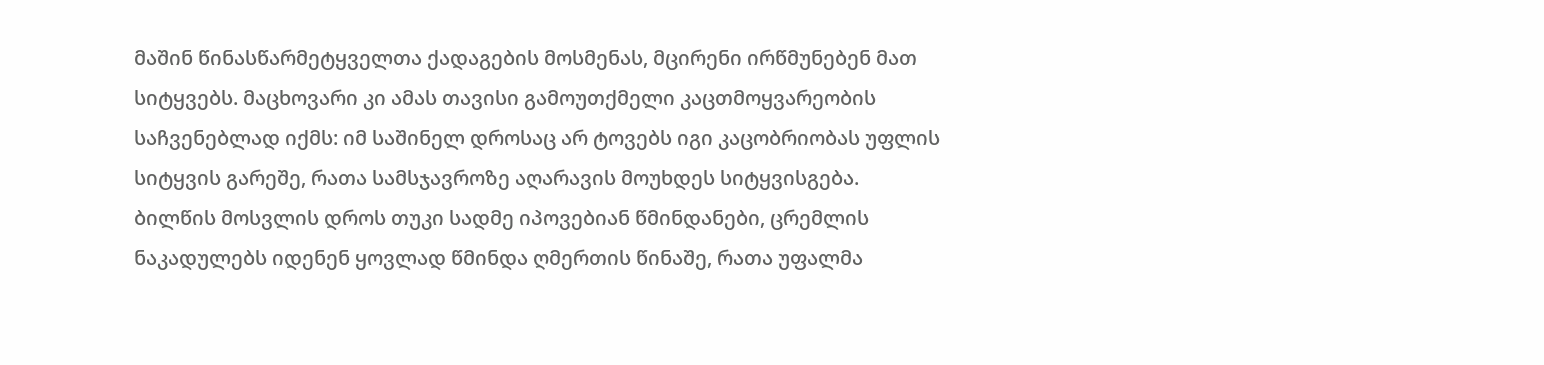მაშინ წინასწარმეტყველთა ქადაგების მოსმენას, მცირენი ირწმუნებენ მათ სიტყვებს. მაცხოვარი კი ამას თავისი გამოუთქმელი კაცთმოყვარეობის საჩვენებლად იქმს: იმ საშინელ დროსაც არ ტოვებს იგი კაცობრიობას უფლის სიტყვის გარეშე, რათა სამსჯავროზე აღარავის მოუხდეს სიტყვისგება.
ბილწის მოსვლის დროს თუკი სადმე იპოვებიან წმინდანები, ცრემლის ნაკადულებს იდენენ ყოვლად წმინდა ღმერთის წინაშე, რათა უფალმა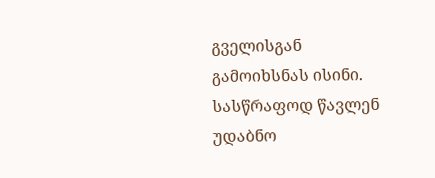გველისგან გამოიხსნას ისინი. სასწრაფოდ წავლენ უდაბნო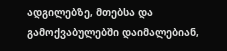ადგილებზე, მთებსა და გამოქვაბულებში დაიმალებიან,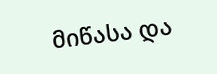მიწასა და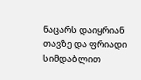ნაცარს დაიყრიან თავზე და ფრიადი სიმდაბლით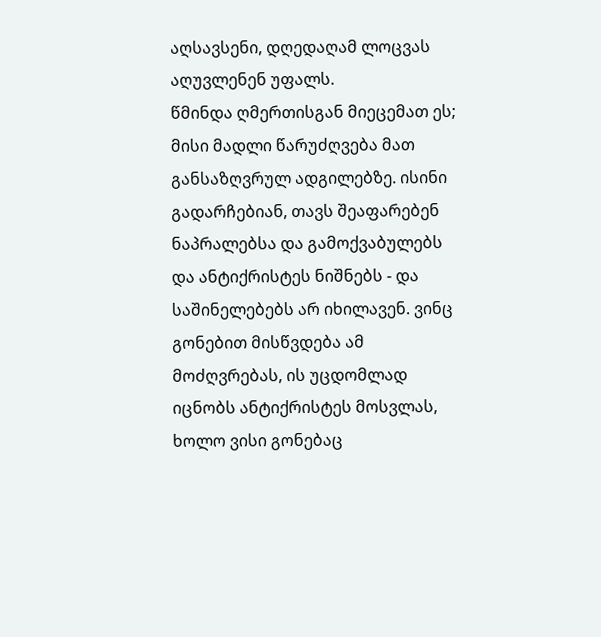აღსავსენი, დღედაღამ ლოცვას აღუვლენენ უფალს.
წმინდა ღმერთისგან მიეცემათ ეს; მისი მადლი წარუძღვება მათ განსაზღვრულ ადგილებზე. ისინი გადარჩებიან, თავს შეაფარებენ ნაპრალებსა და გამოქვაბულებს და ანტიქრისტეს ნიშნებს - და საშინელებებს არ იხილავენ. ვინც გონებით მისწვდება ამ მოძღვრებას, ის უცდომლად იცნობს ანტიქრისტეს მოსვლას, ხოლო ვისი გონებაც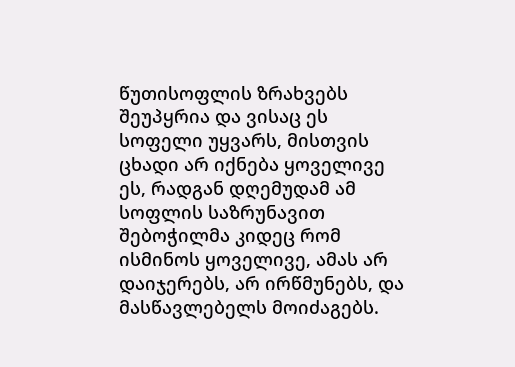წუთისოფლის ზრახვებს შეუპყრია და ვისაც ეს სოფელი უყვარს, მისთვის ცხადი არ იქნება ყოველივე ეს, რადგან დღემუდამ ამ სოფლის საზრუნავით შებოჭილმა კიდეც რომ ისმინოს ყოველივე, ამას არ დაიჯერებს, არ ირწმუნებს, და მასწავლებელს მოიძაგებს.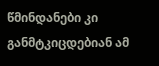წმინდანები კი განმტკიცდებიან ამ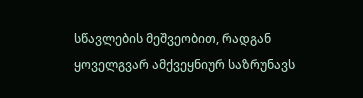სწავლების მეშვეობით, რადგან ყოველგვარ ამქვეყნიურ საზრუნავს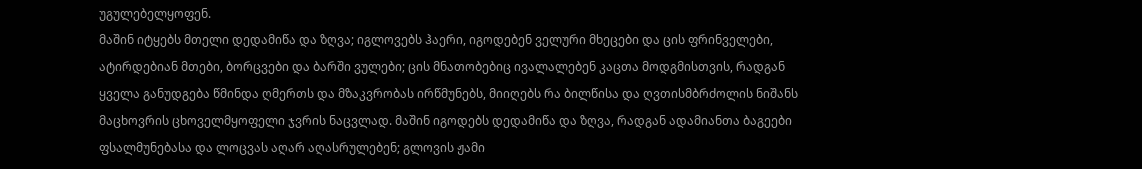უგულებელყოფენ.
მაშინ იტყებს მთელი დედამიწა და ზღვა; იგლოვებს ჰაერი, იგოდებენ ველური მხეცები და ცის ფრინველები, ატირდებიან მთები, ბორცვები და ბარში ვულები; ცის მნათობებიც ივალალებენ კაცთა მოდგმისთვის, რადგან ყველა განუდგება წმინდა ღმერთს და მზაკვრობას ირწმუნებს, მიიღებს რა ბილწისა და ღვთისმბრძოლის ნიშანს მაცხოვრის ცხოველმყოფელი ჯვრის ნაცვლად. მაშინ იგოდებს დედამიწა და ზღვა, რადგან ადამიანთა ბაგეები ფსალმუნებასა და ლოცვას აღარ აღასრულებენ; გლოვის ჟამი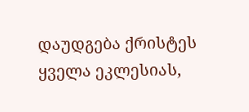დაუდგება ქრისტეს ყველა ეკლესიას,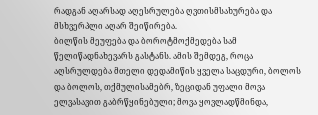რადგან აღარსად აღესრულება ღვთისმსახურება და მსხვერპლი აღარ შეიწირება.
ბილწის მეუფება და ბოროტმოქმედება სამ წელიწადნახევარს გასტანს. ამის შემდეგ, როცა აღსრულდება მთელი დედამიწის ყველა საცდური, ბოლოს და ბოლოს, თქმულისამებრ, ზეციდან უფალი მოვა ელვასავით გაბრწყინებული; მოვა ყოვლადწმინდა,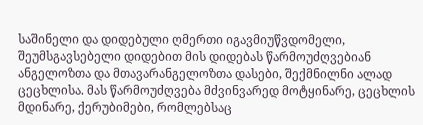საშინელი და დიდებული ღმერთი იგავმიუწვდომელი, შეუმსგავსებელი დიდებით მის დიდებას წარმოუძღვებიან ანგელოზთა და მთავარანგელოზთა დასები, შექმნილნი ალად ცეცხლისა. მას წარმოუძღვება მძვინვარედ მოტყინარე, ცეცხლის მდინარე, ქერუბიმები, რომლებსაც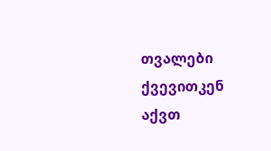თვალები ქვევითკენ აქვთ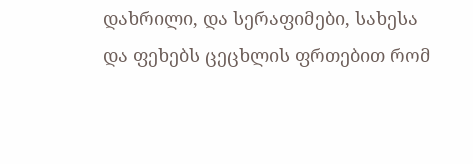დახრილი, და სერაფიმები, სახესა და ფეხებს ცეცხლის ფრთებით რომ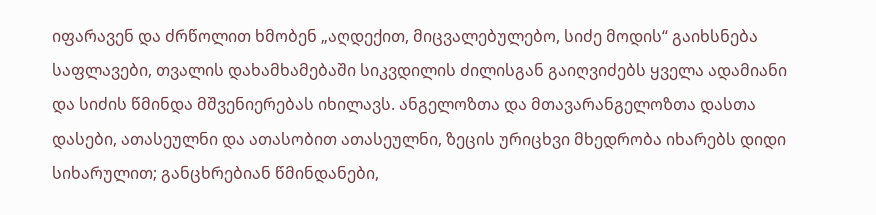იფარავენ და ძრწოლით ხმობენ „აღდექით, მიცვალებულებო, სიძე მოდის“ გაიხსნება საფლავები, თვალის დახამხამებაში სიკვდილის ძილისგან გაიღვიძებს ყველა ადამიანი და სიძის წმინდა მშვენიერებას იხილავს. ანგელოზთა და მთავარანგელოზთა დასთა დასები, ათასეულნი და ათასობით ათასეულნი, ზეცის ურიცხვი მხედრობა იხარებს დიდი სიხარულით; განცხრებიან წმინდანები,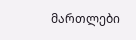მართლები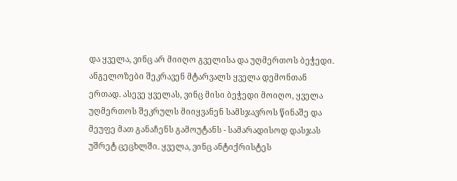და ყველა, ვინც არ მიიღო გველისა და უღმერთოს ბეჭედი. ანგელოზები შეკრავენ მტარვალს ყველა დემონთან ერთად. ასევე ყველას, ვინც მისი ბეჭედი მოიღო, ყველა უღმერთოს შეკრულს მიიყვანენ სამსჯავროს წინაშე და მეუფე მათ განაჩენს გამოუტანს - სამარადისოდ დასჯას უშრეტ ცეცხლში. ყველა, ვინც ანტიქრისტეს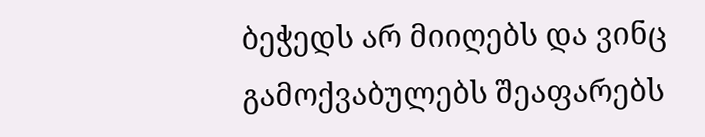ბეჭედს არ მიიღებს და ვინც გამოქვაბულებს შეაფარებს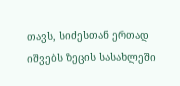თავს, სიძესთან ერთად იშვებს ზეცის სასახლეში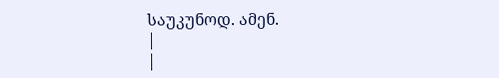საუკუნოდ. ამენ.
|
|